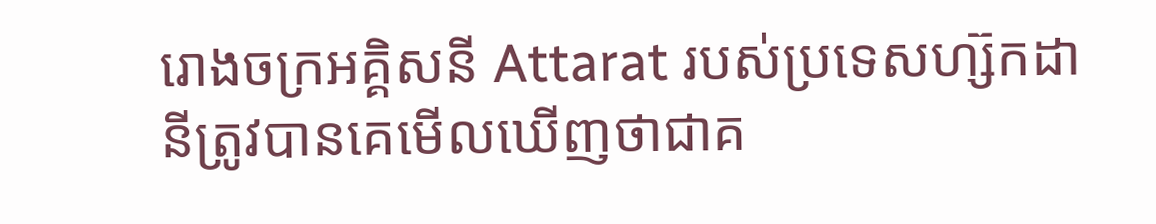រោងចក្រអគ្គិសនី Attarat របស់ប្រទេសហ្ស៊កដានីត្រូវបានគេមើលឃើញថាជាគ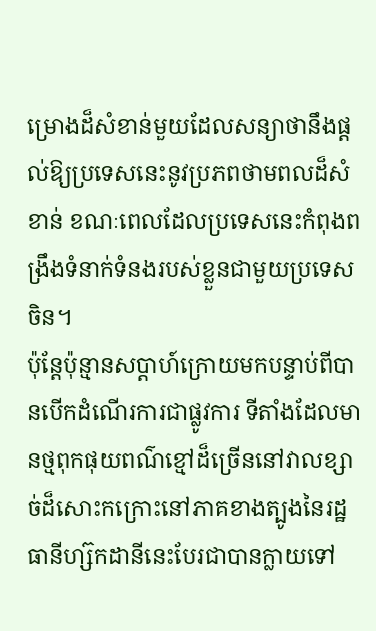ម្រោងដ៏សំខាន់មួយដែលសន្យាថានឹងផ្តល់ឱ្យប្រទេសនេះនូវប្រភពថាមពលដ៏សំខាន់ ខណៈពេលដែលប្រទេសនេះកំពុងពង្រឹងទំនាក់ទំនងរបស់ខ្លួនជាមួយប្រទេសចិន។
ប៉ុន្តែប៉ុន្មានសប្តាហ៍ក្រោយមកបន្ទាប់ពីបានបើកដំណើរការជាផ្លូវការ ទីតាំងដែលមានថ្មពុកផុយពណ៌ខ្មៅដ៏ច្រើននៅវាលខ្សាច់ដ៏សោះកក្រោះនៅភាគខាងត្បូងនៃរដ្ឋធានីហ្ស៊កដានីនេះបែរជាបានក្លាយទៅ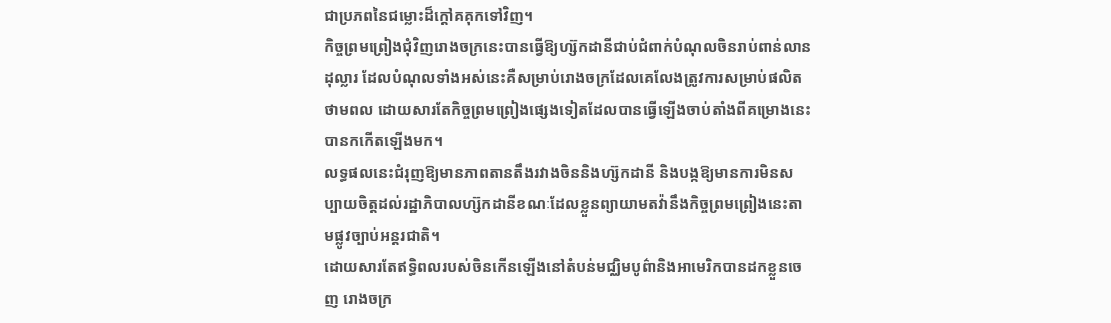ជាប្រភពនៃជម្លោះដ៏ក្តៅគគុកទៅវិញ។
កិច្ចព្រមព្រៀងជុំវិញរោងចក្រនេះបានធ្វើឱ្យហ្ស៊កដានីជាប់ជំពាក់បំណុលចិនរាប់ពាន់លានដុល្លារ ដែលបំណុលទាំងអស់នេះគឺសម្រាប់រោងចក្រដែលគេលែងត្រូវការសម្រាប់ផលិតថាមពល ដោយសារតែកិច្ចព្រមព្រៀងផ្សេងទៀតដែលបានធ្វើឡើងចាប់តាំងពីគម្រោងនេះបានកកើតឡើងមក។
លទ្ធផលនេះជំរុញឱ្យមានភាពតានតឹងរវាងចិននិងហ្ស៊កដានី និងបង្កឱ្យមានការមិនសប្បាយចិត្តដល់រដ្ឋាភិបាលហ្ស៊កដានីខណៈដែលខ្លួនព្យាយាមតវ៉ានឹងកិច្ចព្រមព្រៀងនេះតាមផ្លូវច្បាប់អន្តរជាតិ។
ដោយសារតែឥទ្ធិពលរបស់ចិនកើនឡើងនៅតំបន់មជ្ឈិមបូព៌ានិងអាមេរិកបានដកខ្លួនចេញ រោងចក្រ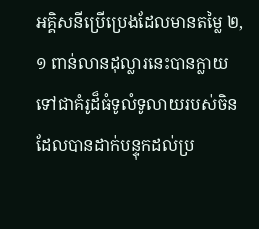អគ្គិសនីប្រើប្រេងដែលមានតម្លៃ ២,១ ពាន់លានដុល្លារនេះបានក្លាយទៅជាគំរូដ៏ធំទូលំទូលាយរបស់ចិនដែលបានដាក់បន្ទុកដល់ប្រ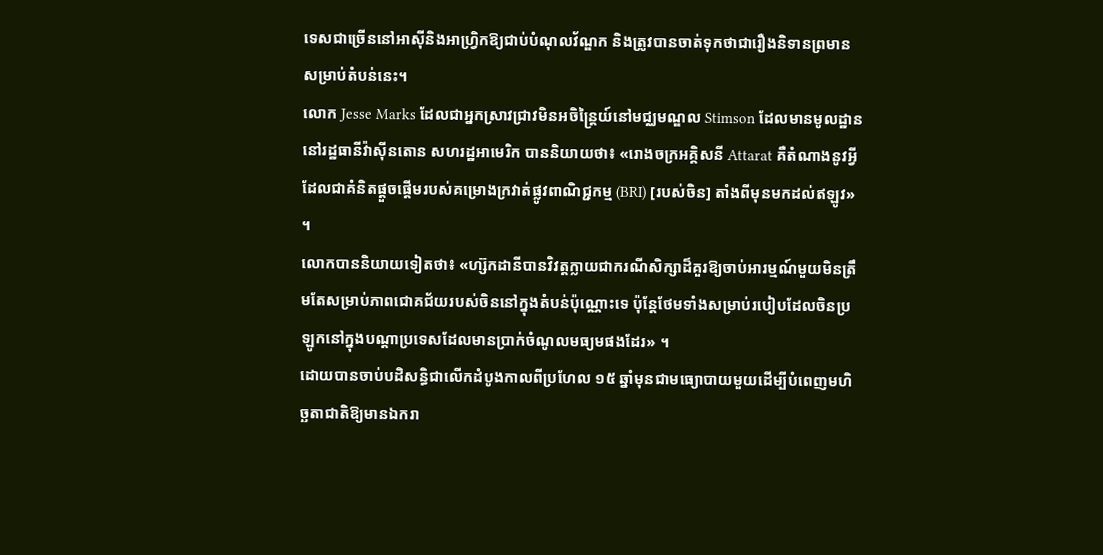ទេសជាច្រើននៅអាស៊ីនិងអាហ្រ្វិកឱ្យជាប់បំណុលវ័ណ្ឌក និងត្រូវបានចាត់ទុកថាជារឿងនិទានព្រមានសម្រាប់តំបន់នេះ។
លោក Jesse Marks ដែលជាអ្នកស្រាវជ្រាវមិនអចិន្ត្រៃយ៍នៅមជ្ឈមណ្ឌល Stimson ដែលមានមូលដ្ឋាននៅរដ្ឋធានីវ៉ាស៊ីនតោន សហរដ្ឋអាមេរិក បាននិយាយថា៖ «រោងចក្រអគ្គិសនី Attarat គឺតំណាងនូវអ្វីដែលជាគំនិតផ្តួចផ្តើមរបស់គម្រោងក្រវាត់ផ្លូវពាណិជ្ជកម្ម (BRI) [របស់ចិន] តាំងពីមុនមកដល់ឥឡូវ» ។
លោកបាននិយាយទៀតថា៖ «ហ្ស៊កដានីបានវិវត្តក្លាយជាករណីសិក្សាដ៏គួរឱ្យចាប់អារម្មណ៍មួយមិនត្រឹមតែសម្រាប់ភាពជោគជ័យរបស់ចិននៅក្នុងតំបន់ប៉ុណ្ណោះទេ ប៉ុន្តែថែមទាំងសម្រាប់របៀបដែលចិនប្រឡូកនៅក្នុងបណ្ដាប្រទេសដែលមានប្រាក់ចំណូលមធ្យមផងដែរ» ។
ដោយបានចាប់បដិសន្ធិជាលើកដំបូងកាលពីប្រហែល ១៥ ឆ្នាំមុនជាមធ្យោបាយមួយដើម្បីបំពេញមហិច្ឆតាជាតិឱ្យមានឯករា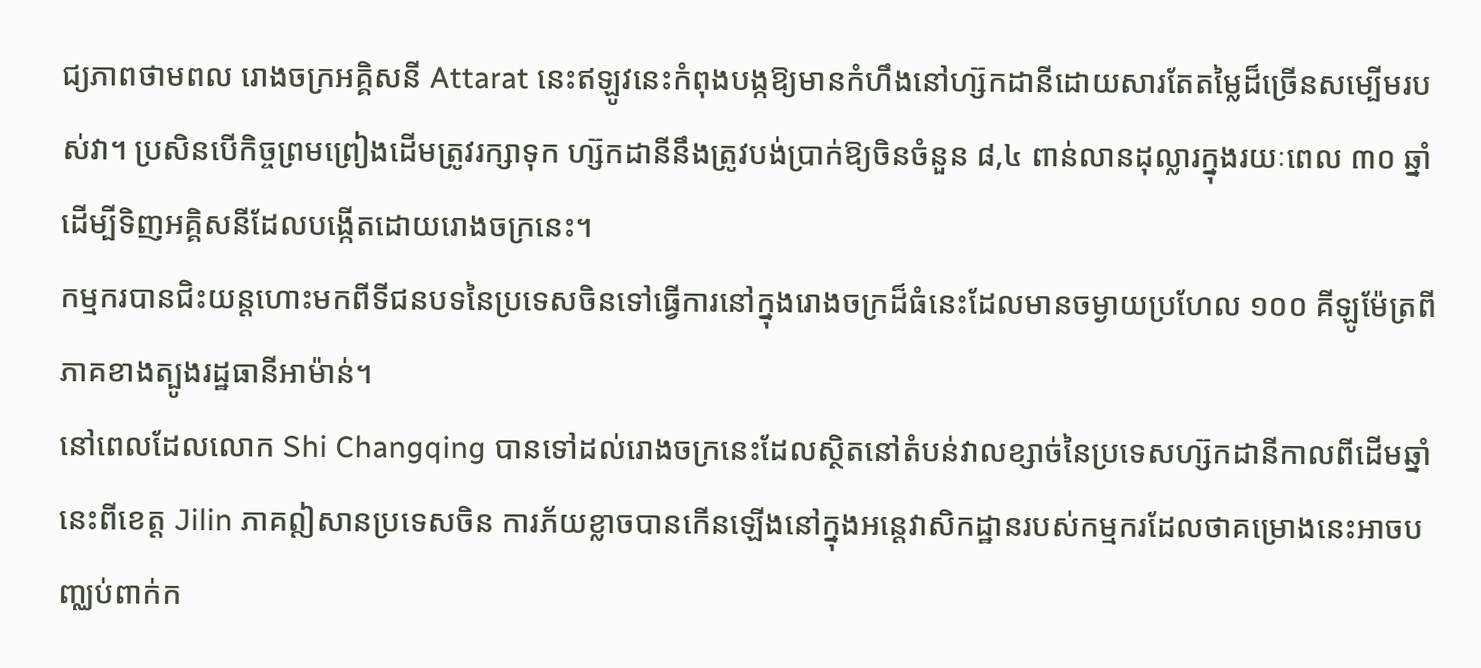ជ្យភាពថាមពល រោងចក្រអគ្គិសនី Attarat នេះឥឡូវនេះកំពុងបង្កឱ្យមានកំហឹងនៅហ្ស៊កដានីដោយសារតែតម្លៃដ៏ច្រើនសម្បើមរបស់វា។ ប្រសិនបើកិច្ចព្រមព្រៀងដើមត្រូវរក្សាទុក ហ្ស៊កដានីនឹងត្រូវបង់ប្រាក់ឱ្យចិនចំនួន ៨,៤ ពាន់លានដុល្លារក្នុងរយៈពេល ៣០ ឆ្នាំ ដើម្បីទិញអគ្គិសនីដែលបង្កើតដោយរោងចក្រនេះ។
កម្មករបានជិះយន្តហោះមកពីទីជនបទនៃប្រទេសចិនទៅធ្វើការនៅក្នុងរោងចក្រដ៏ធំនេះដែលមានចម្ងាយប្រហែល ១០០ គីឡូម៉ែត្រពីភាគខាងត្បូងរដ្ឋធានីអាម៉ាន់។
នៅពេលដែលលោក Shi Changqing បានទៅដល់រោងចក្រនេះដែលស្ថិតនៅតំបន់វាលខ្សាច់នៃប្រទេសហ្ស៊កដានីកាលពីដើមឆ្នាំនេះពីខេត្ត Jilin ភាគឦសានប្រទេសចិន ការភ័យខ្លាចបានកើនឡើងនៅក្នុងអន្តេវាសិកដ្ឋានរបស់កម្មករដែលថាគម្រោងនេះអាចបញ្ឈប់ពាក់ក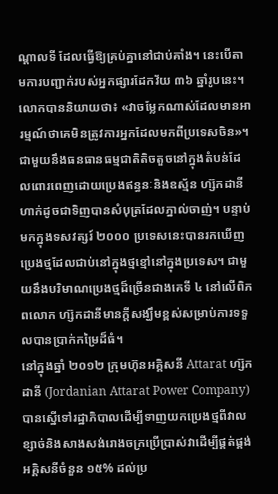ណ្តាលទី ដែលធ្វើឱ្យគ្រប់គ្នានៅជាប់គាំង។ នេះបើតាមការបញ្ជាក់របស់អ្នកផ្សារដែកវ័យ ៣៦ ឆ្នាំរូបនេះ។
លោកបាននិយាយថា៖ «វាចម្លែកណាស់ដែលមានអារម្មណ៍ថាគេមិនត្រូវការអ្នកដែលមកពីប្រទេសចិន»។
ជាមួយនឹងធនធានធម្មជាតិតិចតួចនៅក្នុងតំបន់ដែលពោរពេញដោយប្រេងឥន្ធនៈនិងឧស្ម័ន ហ្ស៊កដានីហាក់ដូចជាទិញបានសំបុត្រដែលភ្នាល់ចាញ់។ បន្ទាប់មកក្នុងទសវត្សរ៍ ២០០០ ប្រទេសនេះបានរកឃើញប្រេងថ្មដែលជាប់នៅក្នុងថ្មខ្មៅនៅក្នុងប្រទេស។ ជាមួយនឹងបរិមាណប្រេងថ្មដ៏ច្រើនជាងគេទី ៤ នៅលើពិភពលោក ហ្ស៊កដានីមានក្តីសង្ឃឹមខ្ពស់សម្រាប់ការទទួលបានប្រាក់កម្រៃដ៏ធំ។
នៅក្នុងឆ្នាំ ២០១២ ក្រុមហ៊ុនអគ្គិសនី Attarat ហ្ស៊កដានី (Jordanian Attarat Power Company) បានស្នើទៅរដ្ឋាភិបាលដើម្បីទាញយកប្រេងថ្មពីវាលខ្សាច់និងសាងសង់រោងចក្រប្រើប្រាស់វាដើម្បីផ្គត់ផ្គង់អគ្គិសនីចំនួន ១៥% ដល់ប្រ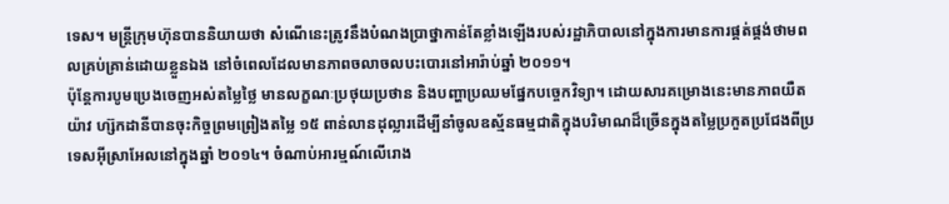ទេស។ មន្ត្រីក្រុមហ៊ុនបាននិយាយថា សំណើនេះត្រូវនឹងបំណងប្រាថ្នាកាន់តែខ្លាំងឡើងរបស់រដ្ឋាភិបាលនៅក្នុងការមានការផ្គត់ផ្គង់ថាមពលគ្រប់គ្រាន់ដោយខ្លួនឯង នៅចំពេលដែលមានភាពចលាចលបះបោរនៅអារ៉ាប់ឆ្នាំ ២០១១។
ប៉ុន្តែការបូមប្រេងចេញអស់តម្លៃថ្លៃ មានលក្ខណៈប្រថុយប្រថាន និងបញ្ហាប្រឈមផ្នែកបច្ចេកវិទ្យា។ ដោយសារគម្រោងនេះមានភាពយឺតយ៉ាវ ហ្ស៊កដានីបានចុះកិច្ចព្រមព្រៀងតម្លៃ ១៥ ពាន់លានដុល្លារដើម្បីនាំចូលឧស្ម័នធម្មជាតិក្នុងបរិមាណដ៏ច្រើនក្នុងតម្លៃប្រកួតប្រជែងពីប្រទេសអ៊ីស្រាអែលនៅក្នុងឆ្នាំ ២០១៤។ ចំណាប់អារម្មណ៍លើរោង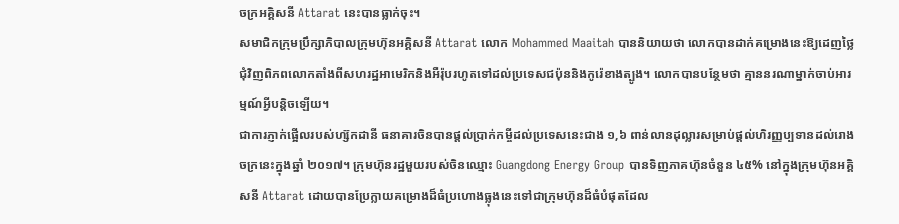ចក្រអគ្គិសនី Attarat នេះបានធ្លាក់ចុះ។
សមាជិកក្រុមប្រឹក្សាភិបាលក្រុមហ៊ុនអគ្គិសនី Attarat លោក Mohammed Maaitah បាននិយាយថា លោកបានដាក់គម្រោងនេះឱ្យដេញថ្លៃជុំវិញពិភពលោកតាំងពីសហរដ្ឋអាមេរិកនិងអឺរ៉ុបរហូតទៅដល់ប្រទេសជប៉ុននិងកូរ៉េខាងត្បូង។ លោកបានបន្ថែមថា គ្មាននរណាម្នាក់ចាប់អារម្មណ៍អ្វីបន្តិចឡើយ។
ជាការភ្ញាក់ផ្អើលរបស់ហ្ស៊កដានី ធនាគារចិនបានផ្តល់ប្រាក់កម្ចីដល់ប្រទេសនេះជាង ១,៦ ពាន់លានដុល្លារសម្រាប់ផ្តល់ហិរញ្ញប្បទានដល់រោងចក្រនេះក្នុងឆ្នាំ ២០១៧។ ក្រុមហ៊ុនរដ្ឋមួយរបស់ចិនឈ្មោះ Guangdong Energy Group បានទិញភាគហ៊ុនចំនួន ៤៥% នៅក្នុងក្រុមហ៊ុនអគ្គិសនី Attarat ដោយបានប្រែក្លាយគម្រោងដ៏ធំប្រហោងធ្លុងនេះទៅជាក្រុមហ៊ុនដ៏ធំបំផុតដែល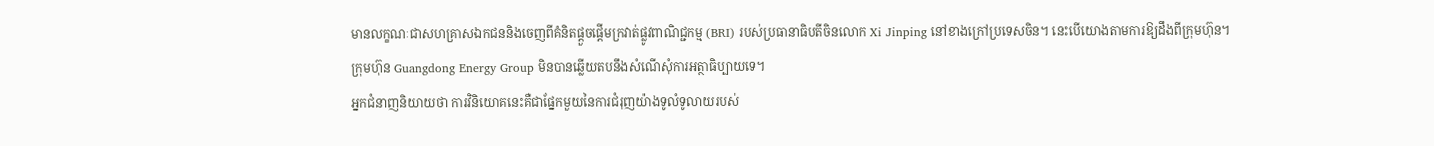មានលក្ខណៈជាសហគ្រាសឯកជននិងចេញពីគំនិតផ្តួចផ្តើមក្រវាត់ផ្លូវពាណិជ្ជកម្ម (BRI) របស់ប្រធានាធិបតីចិនលោក Xi Jinping នៅខាងក្រៅប្រទេសចិន។ នេះបើយោងតាមការឱ្យដឹងពីក្រុមហ៊ុន។
ក្រុមហ៊ុន Guangdong Energy Group មិនបានឆ្លើយតបនឹងសំណើសុំការអត្ថាធិប្បាយទេ។
អ្នកជំនាញនិយាយថា ការវិនិយោគនេះគឺជាផ្នែកមួយនៃការជំរុញយ៉ាងទូលំទូលាយរបស់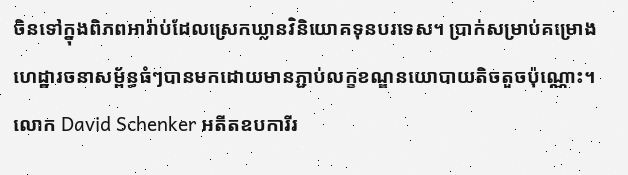ចិនទៅក្នុងពិភពអារ៉ាប់ដែលស្រេកឃ្លានវិនិយោគទុនបរទេស។ ប្រាក់សម្រាប់គម្រោងហេដ្ឋារចនាសម្ព័ន្ធធំៗបានមកដោយមានភ្ជាប់លក្ខខណ្ឌនយោបាយតិចតួចប៉ុណ្ណោះ។
លោក David Schenker អតីតឧបការីរ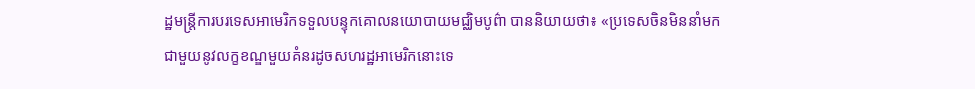ដ្ឋមន្ត្រីការបរទេសអាមេរិកទទួលបន្ទុកគោលនយោបាយមជ្ឈិមបូព៌ា បាននិយាយថា៖ «ប្រទេសចិនមិននាំមកជាមួយនូវលក្ខខណ្ឌមួយគំនរដូចសហរដ្ឋអាមេរិកនោះទេ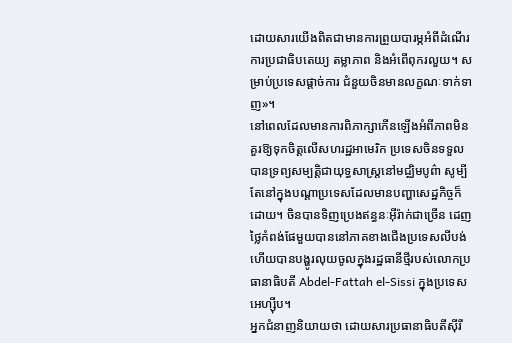ដោយសារយើងពិតជាមានការព្រួយបារម្ភអំពីដំណើរការប្រជាធិបតេយ្យ តម្លាភាព និងអំពើពុករលួយ។ សម្រាប់ប្រទេសផ្តាច់ការ ជំនួយចិនមានលក្ខណៈទាក់ទាញ»។
នៅពេលដែលមានការពិភាក្សាកើនឡើងអំពីភាពមិនគួរឱ្យទុកចិត្តលើសហរដ្ឋអាមេរិក ប្រទេសចិនទទួលបានទ្រព្យសម្បត្តិជាយុទ្ធសាស្ត្រនៅមជ្ឈិមបូព៌ា សូម្បីតែនៅក្នុងបណ្ដាប្រទេសដែលមានបញ្ហាសេដ្ឋកិច្ចក៏ដោយ។ ចិនបានទិញប្រេងឥន្ធនៈអ៊ីរ៉ាក់ជាច្រើន ដេញថ្លៃកំពង់ផែមួយបាននៅភាគខាងជើងប្រទេសលីបង់ ហើយបានបង្ហូរលុយចូលក្នុងរដ្ឋធានីថ្មីរបស់លោកប្រធានាធិបតី Abdel-Fattah el-Sissi ក្នុងប្រទេសអេហ្ស៊ីប។
អ្នកជំនាញនិយាយថា ដោយសារប្រធានាធិបតីស៊ីរី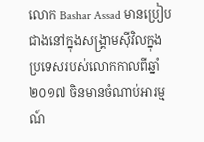លោក Bashar Assad មានប្រៀបជាងនៅក្នុងសង្រ្គាមស៊ីវិលក្នុងប្រទេសរបស់លោកកាលពីឆ្នាំ ២០១៧ ចិនមានចំណាប់អារម្មណ៍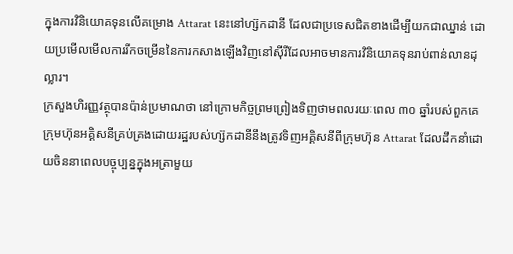ក្នុងការវិនិយោគទុនលើគម្រោង Attarat នេះនៅហ្ស៊កដានី ដែលជាប្រទេសជិតខាងដើម្បីយកជាឈ្នាន់ ដោយប្រមើលមើលការរីកចម្រើននៃការកសាងឡើងវិញនៅស៊ីរីដែលអាចមានការវិនិយោគទុនរាប់ពាន់លានដុល្លារ។
ក្រសួងហិរញ្ញវត្ថុបានប៉ាន់ប្រមាណថា នៅក្រោមកិច្ចព្រមព្រៀងទិញថាមពលរយៈពេល ៣០ ឆ្នាំរបស់ពួកគេ ក្រុមហ៊ុនអគ្គិសនីគ្រប់គ្រងដោយរដ្ឋរបស់ហ្ស៊កដានីនឹងត្រូវទិញអគ្គិសនីពីក្រុមហ៊ុន Attarat ដែលដឹកនាំដោយចិននាពេលបច្ចុប្បន្នក្នុងអត្រាមួយ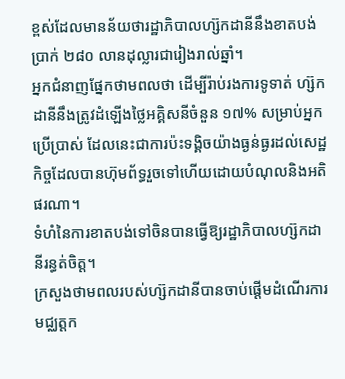ខ្ពស់ដែលមានន័យថារដ្ឋាភិបាលហ្ស៊កដានីនឹងខាតបង់ប្រាក់ ២៨០ លានដុល្លារជារៀងរាល់ឆ្នាំ។
អ្នកជំនាញផ្នែកថាមពលថា ដើម្បីរ៉ាប់រងការទូទាត់ ហ្ស៊កដានីនឹងត្រូវដំឡើងថ្លៃអគ្គិសនីចំនួន ១៧% សម្រាប់អ្នកប្រើប្រាស់ ដែលនេះជាការប៉ះទង្គិចយ៉ាងធ្ងន់ធ្ងរដល់សេដ្ឋកិច្ចដែលបានហ៊ុមព័ទ្ធរួចទៅហើយដោយបំណុលនិងអតិផរណា។
ទំហំនៃការខាតបង់ទៅចិនបានធ្វើឱ្យរដ្ឋាភិបាលហ្ស៊កដានីរន្ធត់ចិត្ត។
ក្រសួងថាមពលរបស់ហ្ស៊កដានីបានចាប់ផ្តើមដំណើរការមជ្ឈត្តក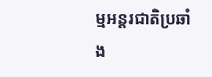ម្មអន្តរជាតិប្រឆាំង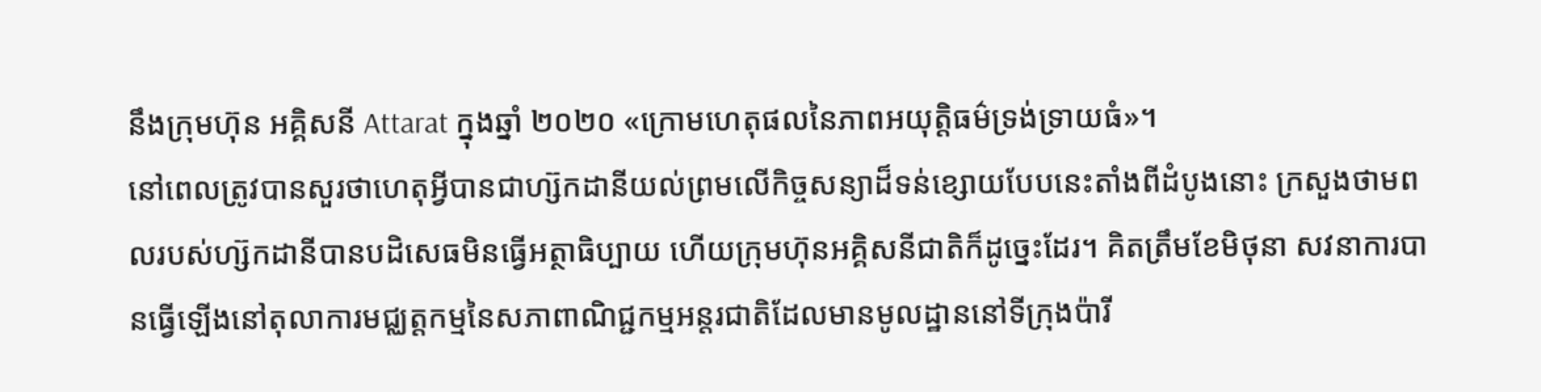នឹងក្រុមហ៊ុន អគ្គិសនី Attarat ក្នុងឆ្នាំ ២០២០ «ក្រោមហេតុផលនៃភាពអយុត្តិធម៌ទ្រង់ទ្រាយធំ»។
នៅពេលត្រូវបានសួរថាហេតុអ្វីបានជាហ្ស៊កដានីយល់ព្រមលើកិច្ចសន្យាដ៏ទន់ខ្សោយបែបនេះតាំងពីដំបូងនោះ ក្រសួងថាមពលរបស់ហ្ស៊កដានីបានបដិសេធមិនធ្វើអត្ថាធិប្បាយ ហើយក្រុមហ៊ុនអគ្គិសនីជាតិក៏ដូច្នេះដែរ។ គិតត្រឹមខែមិថុនា សវនាការបានធ្វើឡើងនៅតុលាការមជ្ឈត្តកម្មនៃសភាពាណិជ្ជកម្មអន្តរជាតិដែលមានមូលដ្ឋាននៅទីក្រុងប៉ារី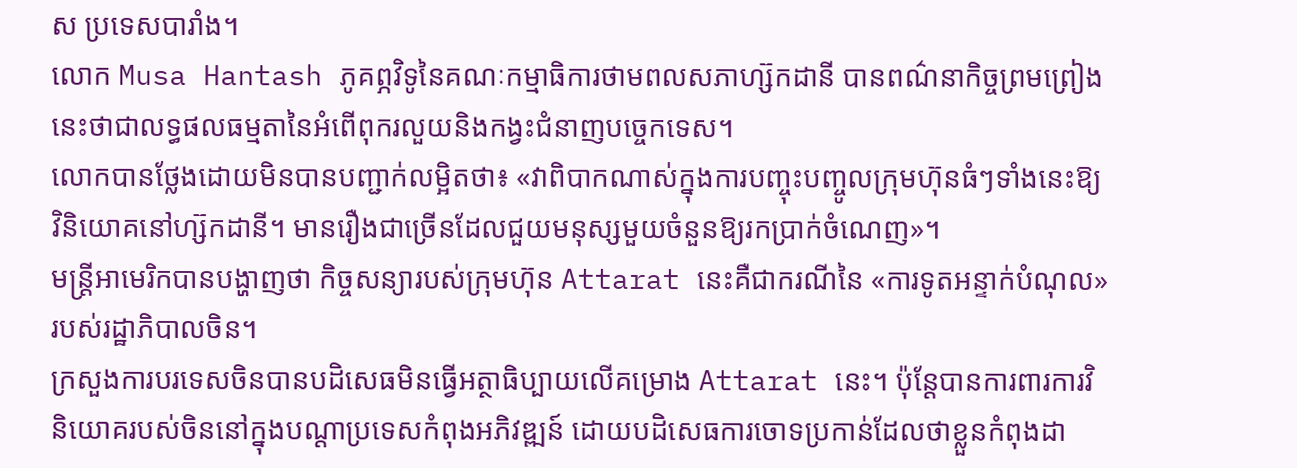ស ប្រទេសបារាំង។
លោក Musa Hantash ភូគព្ភវិទូនៃគណៈកម្មាធិការថាមពលសភាហ្ស៊កដានី បានពណ៌នាកិច្ចព្រមព្រៀងនេះថាជាលទ្ធផលធម្មតានៃអំពើពុករលួយនិងកង្វះជំនាញបច្ចេកទេស។
លោកបានថ្លែងដោយមិនបានបញ្ជាក់លម្អិតថា៖ «វាពិបាកណាស់ក្នុងការបញ្ចុះបញ្ចូលក្រុមហ៊ុនធំៗទាំងនេះឱ្យវិនិយោគនៅហ្ស៊កដានី។ មានរឿងជាច្រើនដែលជួយមនុស្សមួយចំនួនឱ្យរកប្រាក់ចំណេញ»។
មន្ត្រីអាមេរិកបានបង្ហាញថា កិច្ចសន្យារបស់ក្រុមហ៊ុន Attarat នេះគឺជាករណីនៃ «ការទូតអន្ទាក់បំណុល» របស់រដ្ឋាភិបាលចិន។
ក្រសួងការបរទេសចិនបានបដិសេធមិនធ្វើអត្ថាធិប្បាយលើគម្រោង Attarat នេះ។ ប៉ុន្តែបានការពារការវិនិយោគរបស់ចិននៅក្នុងបណ្តាប្រទេសកំពុងអភិវឌ្ឍន៍ ដោយបដិសេធការចោទប្រកាន់ដែលថាខ្លួនកំពុងដា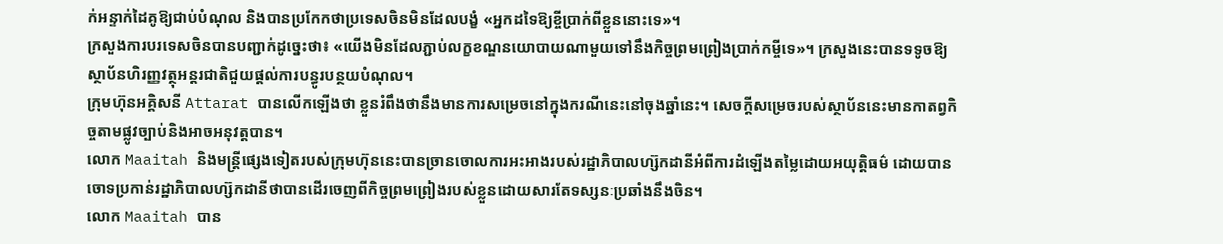ក់អន្ទាក់ដៃគូឱ្យជាប់បំណុល និងបានប្រកែកថាប្រទេសចិនមិនដែលបង្ខំ «អ្នកដទៃឱ្យខ្ចីប្រាក់ពីខ្លួននោះទេ»។
ក្រសួងការបរទេសចិនបានបញ្ជាក់ដូច្នេះថា៖ «យើងមិនដែលភ្ជាប់លក្ខខណ្ឌនយោបាយណាមួយទៅនឹងកិច្ចព្រមព្រៀងប្រាក់កម្ចីទេ»។ ក្រសួងនេះបានទទូចឱ្យស្ថាប័នហិរញ្ញវត្ថុអន្តរជាតិជួយផ្តល់ការបន្ធូរបន្ថយបំណុល។
ក្រុមហ៊ុនអគ្គិសនី Attarat បានលើកឡើងថា ខ្លួនរំពឹងថានឹងមានការសម្រេចនៅក្នុងករណីនេះនៅចុងឆ្នាំនេះ។ សេចក្តីសម្រេចរបស់ស្ថាប័ននេះមានកាតព្វកិច្ចតាមផ្លូវច្បាប់និងអាចអនុវត្តបាន។
លោក Maaitah និងមន្ត្រីផ្សេងទៀតរបស់ក្រុមហ៊ុននេះបានច្រានចោលការអះអាងរបស់រដ្ឋាភិបាលហ្ស៊កដានីអំពីការដំឡើងតម្លៃដោយអយុត្តិធម៌ ដោយបានចោទប្រកាន់រដ្ឋាភិបាលហ្ស៊កដានីថាបានដើរចេញពីកិច្ចព្រមព្រៀងរបស់ខ្លួនដោយសារតែទស្សនៈប្រឆាំងនឹងចិន។
លោក Maaitah បាន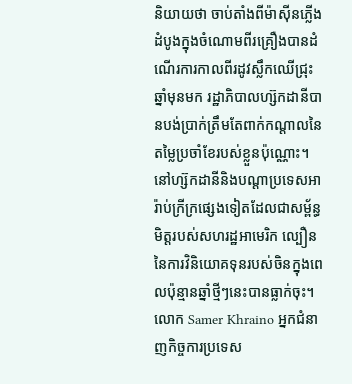និយាយថា ចាប់តាំងពីម៉ាស៊ីនភ្លើងដំបូងក្នុងចំណោមពីរគ្រឿងបានដំណើរការកាលពីរដូវស្លឹកឈើជ្រុះឆ្នាំមុនមក រដ្ឋាភិបាលហ្ស៊កដានីបានបង់ប្រាក់ត្រឹមតែពាក់កណ្តាលនៃតម្លៃប្រចាំខែរបស់ខ្លួនប៉ុណ្ណោះ។
នៅហ្ស៊កដានីនិងបណ្ដាប្រទេសអារ៉ាប់ក្រីក្រផ្សេងទៀតដែលជាសម្ព័ន្ធមិត្តរបស់សហរដ្ឋអាមេរិក ល្បឿននៃការវិនិយោគទុនរបស់ចិនក្នុងពេលប៉ុន្មានឆ្នាំថ្មីៗនេះបានធ្លាក់ចុះ។
លោក Samer Khraino អ្នកជំនាញកិច្ចការប្រទេស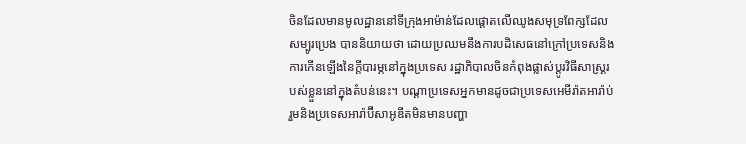ចិនដែលមានមូលដ្ឋាននៅទីក្រុងអាម៉ាន់ដែលផ្តោតលើឈូងសមុទ្រពែក្សដែលសម្បូរប្រេង បាននិយាយថា ដោយប្រឈមនឹងការបដិសេធនៅក្រៅប្រទេសនិងការកើនឡើងនៃក្តីបារម្ភនៅក្នុងប្រទេស រដ្ឋាភិបាលចិនកំពុងផ្លាស់ប្តូរវិធីសាស្រ្តរបស់ខ្លួននៅក្នុងតំបន់នេះ។ បណ្ដាប្រទេសអ្នកមានដូចជាប្រទេសអេមីរ៉ាតអារ៉ាប់រួមនិងប្រទេសអារ៉ាប៊ីសាអូឌីតមិនមានបញ្ហា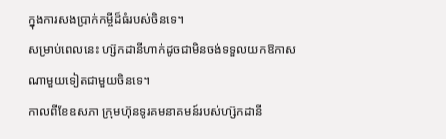ក្នុងការសងប្រាក់កម្ចីដ៏ធំរបស់ចិនទេ។
សម្រាប់ពេលនេះ ហ្ស៊កដានីហាក់ដូចជាមិនចង់ទទួលយកឱកាសណាមួយទៀតជាមួយចិនទេ។
កាលពីខែឧសភា ក្រុមហ៊ុនទូរគមនាគមន៍របស់ហ្ស៊កដានី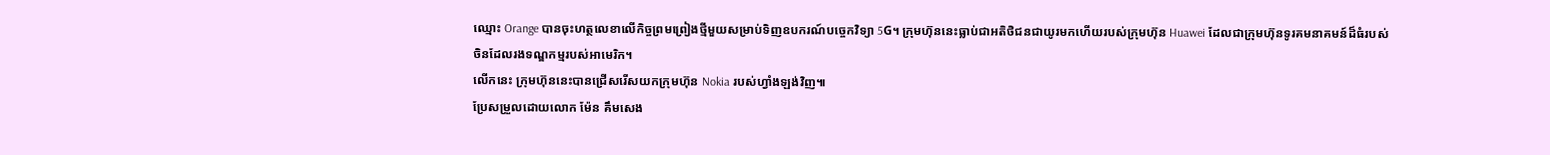ឈ្មោះ Orange បានចុះហត្ថលេខាលើកិច្ចព្រមព្រៀងថ្មីមួយសម្រាប់ទិញឧបករណ៍បច្ចេកវិទ្យា 5G។ ក្រុមហ៊ុននេះធ្លាប់ជាអតិថិជនជាយូរមកហើយរបស់ក្រុមហ៊ុន Huawei ដែលជាក្រុមហ៊ុនទូរគមនាគមន៍ដ៏ធំរបស់ចិនដែលរងទណ្ឌកម្មរបស់អាមេរិក។
លើកនេះ ក្រុមហ៊ុននេះបានជ្រើសរើសយកក្រុមហ៊ុន Nokia របស់ហ្វាំងឡង់វិញ៕
ប្រែសម្រួលដោយលោក ម៉ែន គឹមសេង